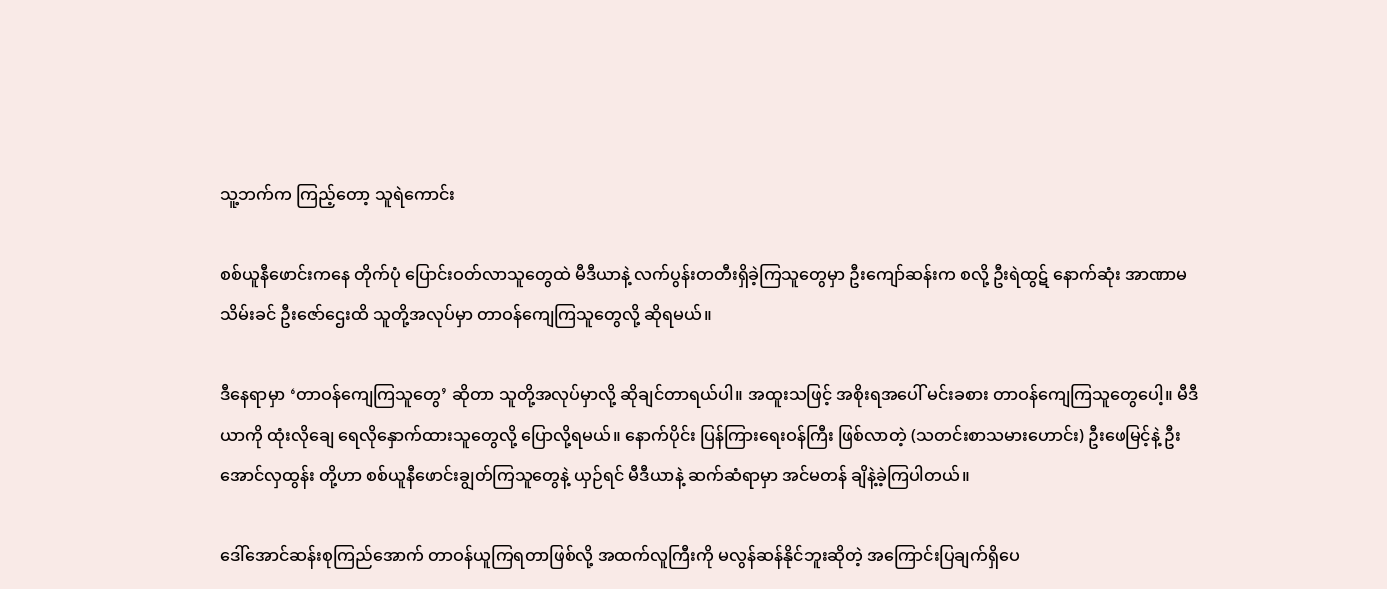သူ့ဘက်က ကြည့်တော့ သူရဲကောင်း

စစ်ယူနီဖောင်းကနေ တိုက်ပုံ ပြောင်းဝတ်လာသူတွေထဲ မီဒီယာနဲ့ လက်ပွန်းတတီးရှိခဲ့ကြသူတွေမှာ ဦးကျော်ဆန်းက စလို့ ဦးရဲထွဋ် နောက်ဆုံး အာဏာမသိမ်းခင် ဦးဇော်ဌေးထိ သူတို့အလုပ်မှာ တာဝန်ကျေကြသူတွေလို့ ဆိုရမယ်။

ဒီနေရာမှာ ‘တာဝန်ကျေကြသူတွေ’ ဆိုတာ သူတို့အလုပ်မှာလို့ ဆိုချင်တာရယ်ပါ။ အထူးသဖြင့် အစိုးရအပေါ် မင်းခစား တာဝန်ကျေကြသူတွေပေါ့။ မီဒီယာကို ထုံးလိုချေ ရေလိုနှောက်ထားသူတွေလို့ ပြောလို့ရမယ်။ နောက်ပိုင်း ပြန်ကြားရေးဝန်ကြီး ဖြစ်လာတဲ့ (သတင်းစာသမားဟောင်း) ဦးဖေမြင့်နဲ့ ဦးအောင်လှထွန်း တို့ဟာ စစ်ယူနီဖောင်းချွတ်ကြသူတွေနဲ့ ယှဉ်ရင် မီဒီယာနဲ့ ဆက်ဆံရာမှာ အင်မတန် ချိနဲ့ခဲ့ကြပါတယ်။

ဒေါ်အောင်ဆန်းစုကြည်အောက် တာဝန်ယူကြရတာဖြစ်လို့ အထက်လူကြီးကို မလွန်ဆန်နိုင်ဘူးဆိုတဲ့ အကြောင်းပြချက်ရှိပေ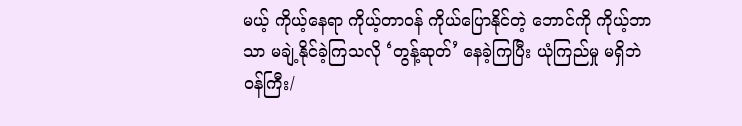မယ့် ကိုယ့်နေရာ ကိုယ့်တာဝန် ကိုယ်ပြောနိုင်တဲ့ ဘောင်ကို ကိုယ့်ဘာသာ မချဲ့နိုင်ခဲ့ကြသလို ‘တွန့်ဆုတ်’ နေခဲ့ကြပြီး ယုံကြည်မှု မရှိဘဲ ဝန်ကြီး/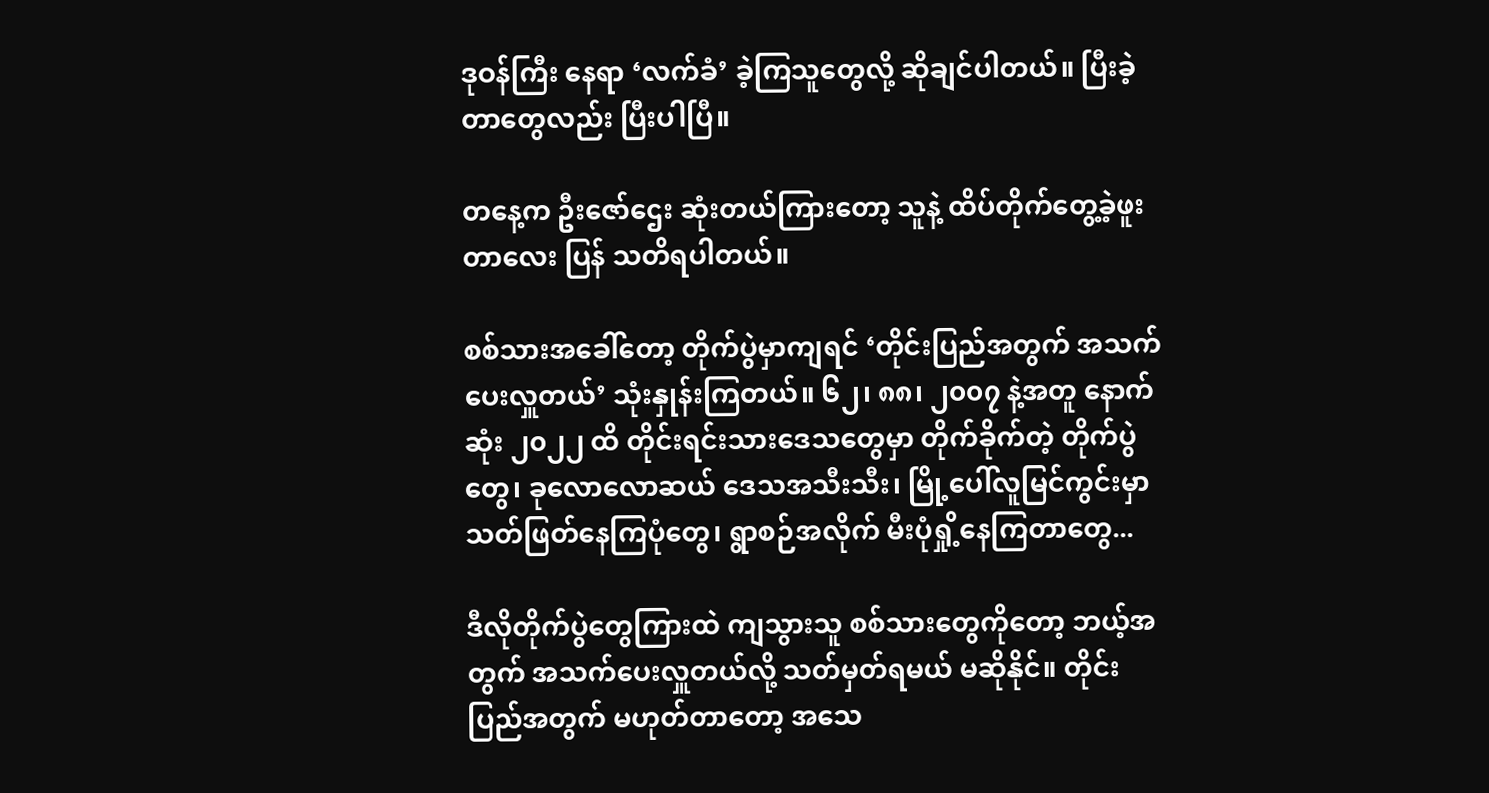ဒုဝန်ကြီး နေရာ ‘လက်ခံ’ ခဲ့ကြသူတွေလို့ ဆိုချင်ပါတယ်။ ပြီးခဲ့တာတွေလည်း ပြီးပါပြီ။

တနေ့က ဦးဇော်ဌေး ဆုံးတယ်ကြားတော့ သူနဲ့ ထိပ်တိုက်တွေ့ခဲ့ဖူးတာလေး ပြန် သတိရပါတယ်။

စစ်သားအခေါ်တော့ တိုက်ပွဲမှာကျရင် ‘တိုင်းပြည်အတွက် အသက်ပေးလှူတယ်’ သုံးနှုန်းကြတယ်။ ၆၂၊ ၈၈၊ ၂၀၀၇ နဲ့အတူ နောက်ဆုံး ၂၀၂၂ ထိ တိုင်းရင်းသားဒေသတွေမှာ တိုက်ခိုက်တဲ့ တိုက်ပွဲတွေ၊ ခုလောလောဆယ် ဒေသအသီးသီး၊ မြို့ပေါ်လူမြင်ကွင်းမှာ သတ်ဖြတ်နေကြပုံတွေ၊ ရွာစဉ်အလိုက် မီးပုံရှို့နေကြတာတွေ...

ဒီလိုတိုက်ပွဲတွေကြားထဲ ကျသွားသူ စစ်သားတွေကိုတော့ ဘယ့်အတွက် အသက်ပေးလှူတယ်လို့ သတ်မှတ်ရမယ် မဆိုနိုင်။ တိုင်းပြည်အတွက် မဟုတ်တာတော့ အသေ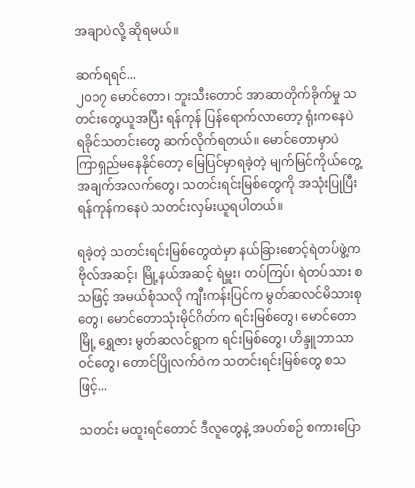အချာပဲလို့ ဆိုရမယ်။

ဆက်ရရင်...
၂၀၁၇ မောင်တော၊ ဘူးသီးတောင် အာဆာတိုက်ခိုက်မှု သတင်းတွေယူအပြီး ရန်ကုန် ပြန်ရောက်လာတော့ ရုံးကနေပဲ ရခိုင်သတင်းတွေ ဆက်လိုက်ရတယ်။ မောင်တောမှာပဲ ကြာရှည်မနေနိုင်တော့ မြေပြင်မှာရခဲ့တဲ့ မျက်မြင်ကိုယ်တွေ့အချက်အလက်တွေ၊ သတင်းရင်းမြစ်တွေကို အသုံးပြုပြီး ရန်ကုန်ကနေပဲ သတင်းလှမ်းယူရပါတယ်။

ရခဲ့တဲ့ သတင်းရင်းမြစ်တွေထဲမှာ နယ်ခြားစောင့်ရဲတပ်ဖွဲ့က ဗိုလ်အဆင့်၊ မြို့နယ်အဆင့် ရဲမှူး၊ တပ်ကြပ်၊ ရဲတပ်သား စသဖြင့် အမယ်စုံသလို ကျီးကန်းပြင်က မွတ်ဆလင်မိသားစုတွေ၊ မောင်တောသုံးမိုင်ဂိတ်က ရင်းမြစ်တွေ၊ မောင်တောမြို့ ရွှေဇား မွတ်ဆလင်ရွာက ရင်းမြစ်တွေ၊ ဟိန္ဒူဘာသာဝင်တွေ၊ တောင်ပြိုလက်ဝဲက သတင်းရင်းမြစ်တွေ စသဖြင့်...

သတင်း မထူးရင်တောင် ဒီလူတွေနဲ့ အပတ်စဉ် စကားပြော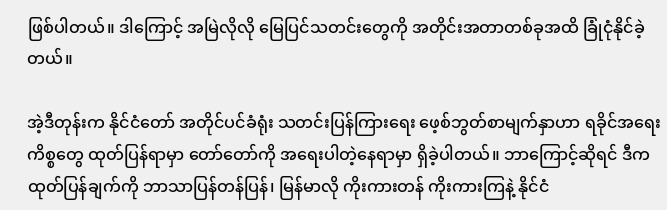ဖြစ်ပါတယ်။ ဒါကြောင့် အမြဲလိုလို မြေပြင်သတင်းတွေကို အတိုင်းအတာတစ်ခုအထိ ခြုံငုံနိုင်ခဲ့တယ်။

အဲ့ဒီတုန်းက နိုင်ငံတော် အတိုင်ပင်ခံရုံး သတင်းပြန်ကြားရေး ဖေ့စ်ဘွတ်စာမျက်နှာဟာ ရခိုင်အရေးကိစ္စတွေ ထုတ်ပြန်ရာမှာ တော်တော်ကို အရေးပါတဲ့နေရာမှာ ရှိခဲ့ပါတယ်။ ဘာကြောင့်ဆိုရင် ဒီက ထုတ်ပြန်ချက်ကို ဘာသာပြန်တန်ပြန်၊ မြန်မာလို ကိုးကားတန် ကိုးကားကြနဲ့ နိုင်ငံ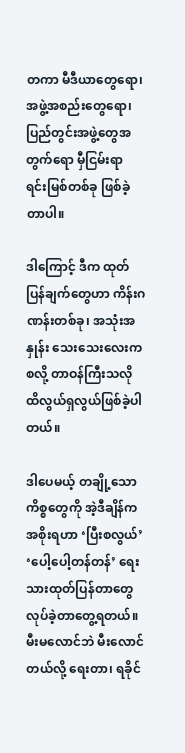တကာ မီဒီယာတွေရော၊ အဖွဲ့အစည်းတွေရော၊ ပြည်တွင်းအဖွဲ့တွေအတွက်ရော မှီငြမ်းရာ ရင်းမြစ်တစ်ခု ဖြစ်ခဲ့တာပါ။

ဒါကြောင့် ဒီက ထုတ်ပြန်ချက်တွေဟာ ကိန်းဂဏန်းတစ်ခု၊ အသုံးအနှုန်း သေးသေးလေးက စလို့ တာဝန်ကြီးသလို ထိလွယ်ရှလွယ်ဖြစ်ခဲ့ပါတယ်။

ဒါပေမယ့် တချို့သောကိစ္စတွေကို အဲ့ဒီချိန်က အစိုးရဟာ ‘ပြီးစလွယ်’ ‘ပေါ့ပေါ့တန်တန်’ ရေးသားထုတ်ပြန်တာတွေ လုပ်ခဲ့တာတွေ့ရတယ်။ မီးမလောင်ဘဲ မီးလောင်တယ်လို့ ရေးတာ၊ ရခိုင်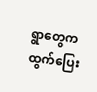ရွာတွေက ထွက်ပြေး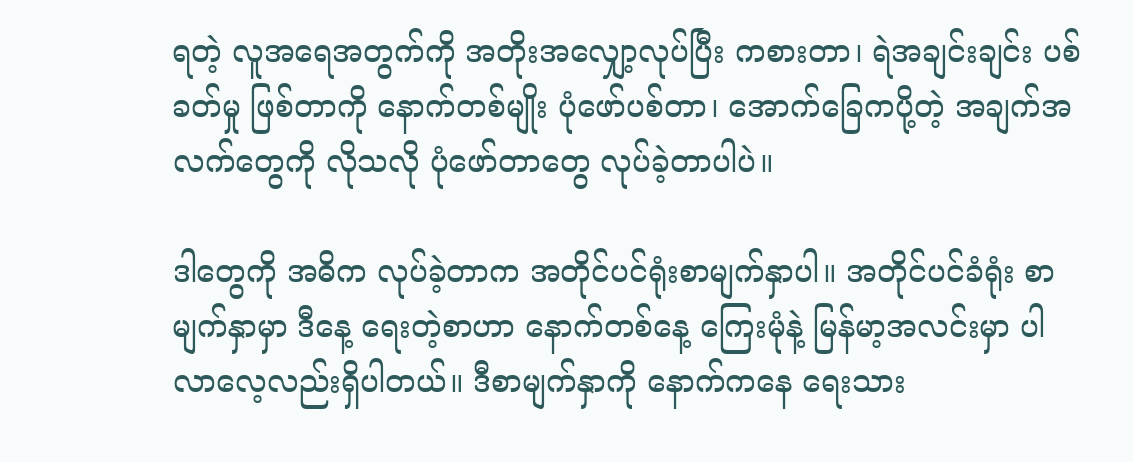ရတဲ့ လူအရေအတွက်ကို အတိုးအလျှော့လုပ်ပြီး ကစားတာ၊ ရဲအချင်းချင်း ပစ်ခတ်မှု ဖြစ်တာကို နောက်တစ်မျိုး ပုံဖော်ပစ်တာ၊ အောက်ခြေကပို့တဲ့ အချက်အလက်တွေကို လိုသလို ပုံဖော်တာတွေ လုပ်ခဲ့တာပါပဲ။

ဒါတွေကို အဓိက လုပ်ခဲ့တာက အတိုင်ပင်ရုံးစာမျက်နှာပါ။ အတိုင်ပင်ခံရုံး စာမျက်နှာမှာ ဒီနေ့ ရေးတဲ့စာဟာ နောက်တစ်နေ့ ကြေးမုံနဲ့ မြန်မာ့အလင်းမှာ ပါလာလေ့လည်းရှိပါတယ်။ ဒီစာမျက်နှာကို နောက်ကနေ ရေးသား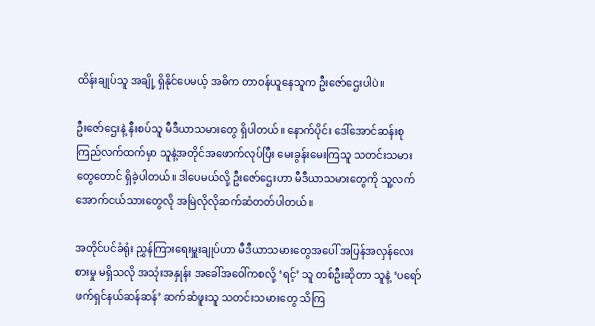ထိန်းချုပ်သူ အချို့ ရှိနိုင်ပေမယ့် အဓိက တာဝန်ယူနေသူက ဦးဇော်ဌေးပါပဲ။

ဦးဇော်ဌေးနဲ့ နီးစပ်သူ မီဒီယာသမားတွေ ရှိပါတယ်။ နောက်ပိုင်း ဒေါ်အောင်ဆန်းစုကြည်လက်ထက်မှာ သူနဲ့အတိုင်အဖောက်လုပ်ပြီး မေးခွန်းမေးကြသူ သတင်းသမားတွေတောင် ရှိခဲ့ပါတယ်။ ဒါပေမယ်လို့ ဦးဇော်ဌေးဟာ မီဒီယာသမားတွေကို သူ့လက်အောက်ငယ်သားတွေလို အမြဲလိုလိုဆက်ဆံတတ်ပါတယ်။

အတိုင်ပင်ခံရုံး ညွှန်ကြားရေးမှူးချုပ်ဟာ မီဒီယာသမားတွေအပေါ် အပြန်အလှန်လေးစားမှု မရှိသလို အသုံးအနှုန်း အခေါ်အဝေါ်ကစလို့ ‘ရင့်’ သူ တစ်ဦးဆိုတာ သူနဲ့ ‘ပရော်ဖက်ရှင်နယ်ဆန်ဆန်’ ဆက်ဆံဖူးသူ သတင်းသမားတွေ သိကြ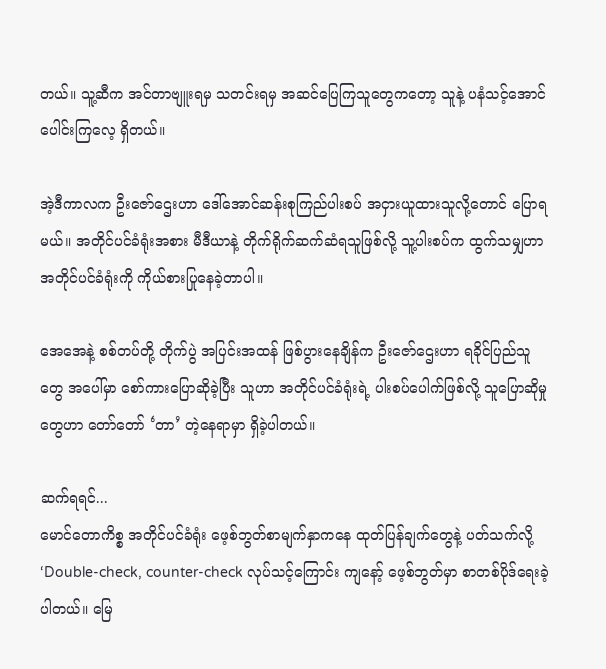တယ်။ သူ့ဆီက အင်တာဗျူးရမှ သတင်းရမှ အဆင်ပြေကြသူတွေကတော့ သူနဲ့ ပနံသင့်အောင် ပေါင်းကြလေ့ ရှိတယ်။

အဲ့ဒီကာလက ဦးဇော်ဌေးဟာ ဒေါ်အောင်ဆန်းစုကြည်ပါးစပ် အငှားယူထားသူလို့တောင် ပြောရမယ်။ အတိုင်ပင်ခံရုံးအစား မီဒီယာနဲ့ တိုက်ရိုက်ဆက်ဆံရသူဖြစ်လို့ သူ့ပါးစပ်က ထွက်သမျှဟာ အတိုင်ပင်ခံရုံးကို ကိုယ်စားပြုနေခဲ့တာပါ။

အေအေနဲ့ စစ်တပ်တို့ တိုက်ပွဲ အပြင်းအထန် ဖြစ်ပွားနေချိန်က ဦးဇော်ဌေးဟာ ရခိုင်ပြည်သူတွေ အပေါ်မှာ စော်ကားပြောဆိုခဲ့ပြီး သူဟာ အတိုင်ပင်ခံရုံးရဲ့ ပါးစပ်ပေါက်ဖြစ်လို့ သူပြောဆိုမှုတွေဟာ တော်တော် ‘တာ’ တဲ့နေရာမှာ ရှိခဲ့ပါတယ်။

ဆက်ရရင်...
မောင်တောကိစ္စ အတိုင်ပင်ခံရုံး ဖေ့စ်ဘွတ်စာမျက်နှာကနေ ထုတ်ပြန်ချက်တွေနဲ့ ပတ်သက်လို့ ‘Double-check, counter-check လုပ်သင့်ကြောင်း ကျနော့် ဖေ့စ်ဘွတ်မှာ စာတစ်ပိုဒ်ရေးခဲ့ပါတယ်။ မြေ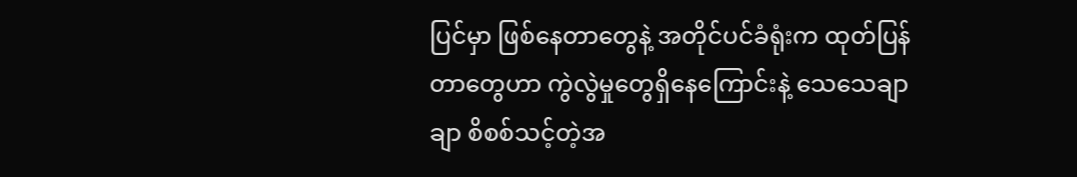ပြင်မှာ ဖြစ်နေတာတွေနဲ့ အတိုင်ပင်ခံရုံးက ထုတ်ပြန်တာတွေဟာ ကွဲလွဲမှုတွေရှိနေကြောင်းနဲ့ သေသေချာချာ စိစစ်သင့်တဲ့အ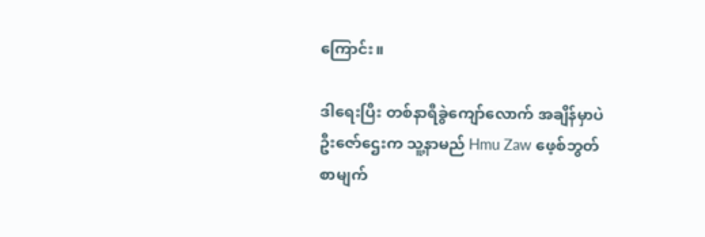ကြောင်း။

ဒါရေးပြီး တစ်နာရီခွဲကျော်လောက် အချိန်မှာပဲ ဦးဇော်ဌေးက သူ့နာမည် Hmu Zaw ဖေ့စ်ဘွတ်စာမျက်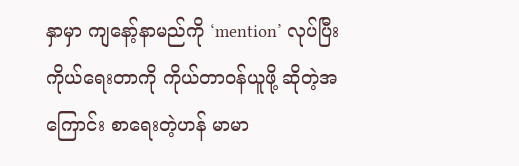နှာမှာ ကျနော့်နာမည်ကို ‘mention’ လုပ်ပြီး ကိုယ်ရေးတာကို ကိုယ်တာဝန်ယူဖို့ ဆိုတဲ့အကြောင်း စာရေးတဲ့ဟန် မာမာ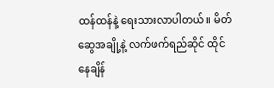ထန်ထန်နဲ့ ရေးသားလာပါတယ်။ မိတ်ဆွေအချို့နဲ့ လက်ဖက်ရည်ဆိုင် ထိုင်နေချိန်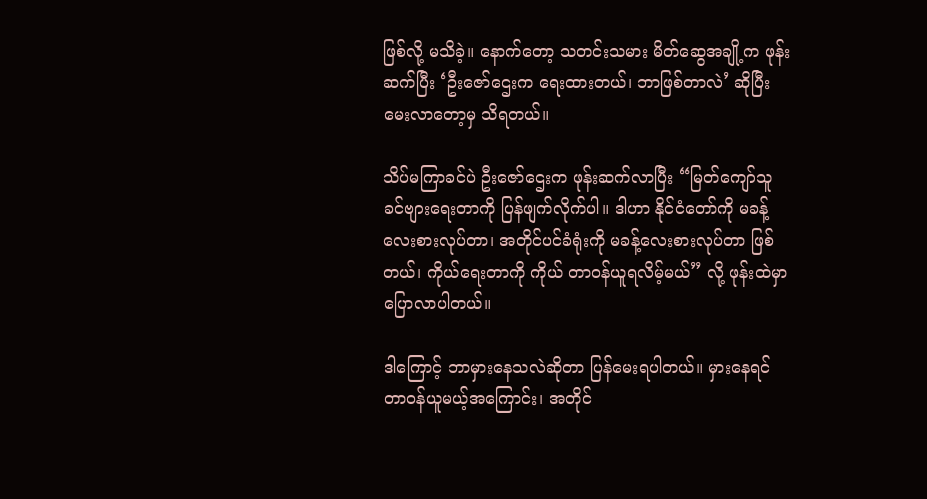ဖြစ်လို့ မသိခဲ့။ နောက်တော့ သတင်းသမား မိတ်ဆွေအချို့က ဖုန်းဆက်ပြီး ‘ဦးဇော်ဌေးက ရေးထားတယ်၊ ဘာဖြစ်တာလဲ’ ဆိုပြီး မေးလာတော့မှ သိရတယ်။

သိပ်မကြာခင်ပဲ ဦးဇော်ဌေးက ဖုန်းဆက်လာပြီး “မြတ်ကျော်သူ ခင်ဗျားရေးတာကို ပြန်ဖျက်လိုက်ပါ။ ဒါဟာ နိုင်ငံတော်ကို မခန့်လေးစားလုပ်တာ၊ အတိုင်ပင်ခံရုံးကို မခန့်လေးစားလုပ်တာ ဖြစ်တယ်၊ ကိုယ်ရေးတာကို ကိုယ် တာဝန်ယူရလိမ့်မယ်” လို့ ဖုန်းထဲမှာ ပြောလာပါတယ်။

ဒါကြောင့် ဘာမှားနေသလဲဆိုတာ ပြန်မေးရပါတယ်။ မှားနေရင် တာဝန်ယူမယ့်အကြောင်း၊ အတိုင်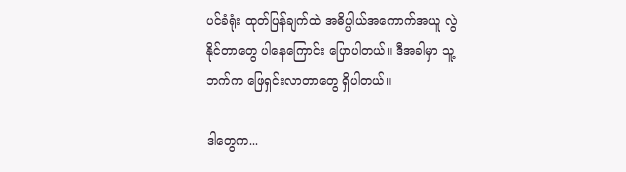ပင်ခံရုံး ထုတ်ပြန်ချက်ထဲ အဓိပ္ပါယ်အကောက်အယူ လွဲနိုင်တာတွေ ပါနေကြောင်း ပြောပါတယ်။ ဒီအခါမှာ သူ့ဘက်က ဖြေရှင်းလာတာတွေ ရှိပါတယ်။

ဒါတွေက...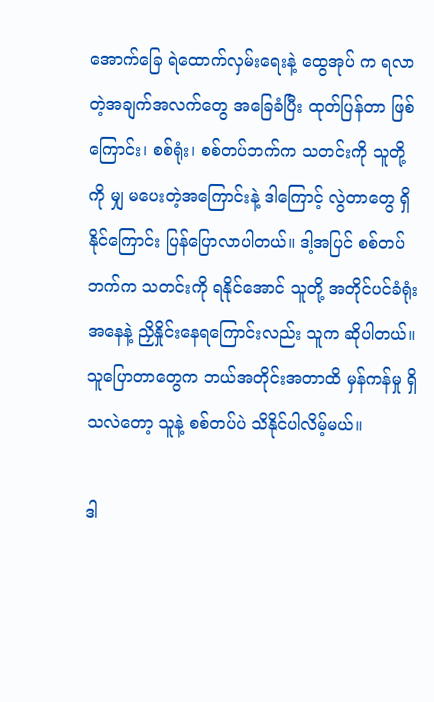အောက်ခြေ ရဲထောက်လှမ်းရေးနဲ့ ထွေအုပ် က ရလာတဲ့အချက်အလက်တွေ အခြေခံပြီး ထုတ်ပြန်တာ ဖြစ်ကြောင်း၊ စစ်ရုံး၊ စစ်တပ်ဘက်က သတင်းကို သူတို့ကို မျှ မပေးတဲ့အကြောင်းနဲ့ ဒါကြောင့် လွဲတာတွေ ရှိနိုင်ကြောင်း ပြန်ပြောလာပါတယ်။ ဒါ့အပြင် စစ်တပ်ဘက်က သတင်းကို ရနိုင်အောင် သူတို့ အတိုင်ပင်ခံရုံးအနေနဲ့ ညှိနှိုင်းနေရကြောင်းလည်း သူက ဆိုပါတယ်။ သူပြောတာတွေက ဘယ်အတိုင်းအတာထိ မှန်ကန်မှု ရှိသလဲတော့ သူနဲ့ စစ်တပ်ပဲ သိနိုင်ပါလိမ့်မယ်။

ဒါ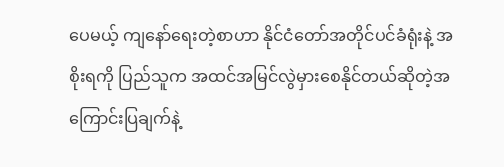ပေမယ့် ကျနော်ရေးတဲ့စာဟာ နိုင်ငံတော်အတိုင်ပင်ခံရုံးနဲ့ အစိုးရကို ပြည်သူက အထင်အမြင်လွဲမှားစေနိုင်တယ်ဆိုတဲ့အကြောင်းပြချက်နဲ့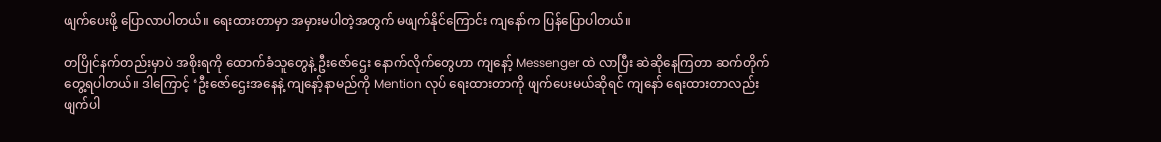ဖျက်ပေးဖို့ ပြောလာပါတယ်။ ရေးထားတာမှာ အမှားမပါတဲ့အတွက် မဖျက်နိုင်ကြောင်း ကျနော်က ပြန်ပြောပါတယ်။

တပြိုင်နက်တည်းမှာပဲ အစိုးရကို ထောက်ခံသူတွေနဲ့ ဦးဇော်ဌေး နောက်လိုက်တွေဟာ ကျနော့် Messenger ထဲ လာပြီး ဆဲဆိုနေကြတာ ဆက်တိုက်တွေ့ရပါတယ်။ ဒါကြောင့် ‘ဦးဇော်ဌေးအနေနဲ့ ကျနော့်နာမည်ကို Mention လုပ် ရေးထားတာကို ဖျက်ပေးမယ်ဆိုရင် ကျနော် ရေးထားတာလည်း ဖျက်ပါ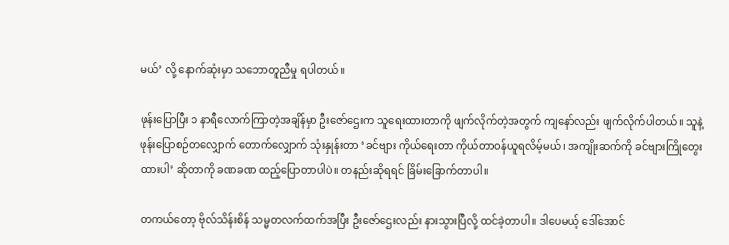မယ်’ လို့ နောက်ဆုံးမှာ သဘောတူညီမှု ရပါတယ်။

ဖုန်းပြောပြီး ၁ နာရီလောက်ကြာတဲ့အချိန်မှာ ဦးဇော်ဌေးက သူရေးထားတာကို ဖျက်လိုက်တဲ့အတွက် ကျနော်လည်း ဖျက်လိုက်ပါတယ်။ သူနဲ့ ဖုန်းပြောစဉ်တလျှောက် တောက်လျှောက် သုံးနှုန်းတာ ‘ခင်ဗျား ကိုယ်ရေးတာ ကိုယ်တာဝန်ယူရလိမ့်မယ်၊ အကျိုးဆက်ကို ခင်ဗျားကြိုတွေးထားပါ’ ဆိုတာကို ခဏခဏ ထည့်ပြောတာပါပဲ။ တနည်းဆိုရရင် ခြိမ်းခြောက်တာပါ။

တကယ်တော့ ဗိုလ်သိန်းစိန် သမ္မတလက်ထက်အပြီး ဦးဇော်ဌေးလည်း နားသွားပြီလို့ ထင်ခဲ့တာပါ။ ဒါပေမယ့် ဒေါ်အောင်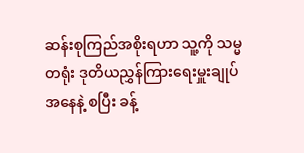ဆန်းစုကြည်အစိုးရဟာ သူ့ကို သမ္မတရုံး ဒုတိယညွှန်ကြားရေးမှူးချုပ်အနေနဲ့ စပြီး ခန့်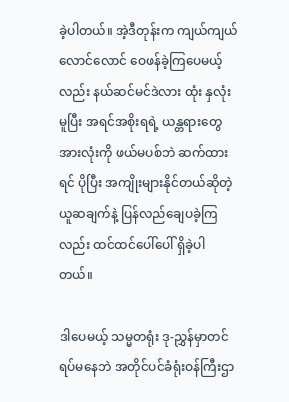ခဲ့ပါတယ်။ အဲ့ဒီတုန်းက ကျယ်ကျယ်လောင်လောင် ဝေဖန်ခဲ့ကြပေမယ့်လည်း နယ်ဆင်မင်ဒဲလား ထုံး နှလုံးမူပြီး အရင်အစိုးရရဲ့ ယန္တရားတွေ အားလုံးကို ဖယ်မပစ်ဘဲ ဆက်ထားရင် ပိုပြီး အကျိုးများနိုင်တယ်ဆိုတဲ့ ယူဆချက်နဲ့ ပြန်လည်ချေပခဲ့ကြလည်း ထင်ထင်ပေါ်ပေါ် ရှိခဲ့ပါတယ်။

ဒါပေမယ့် သမ္မတရုံး ဒု-ညွှန်မှာတင် ရပ်မနေဘဲ အတိုင်ပင်ခံရုံးဝန်ကြီးဌာ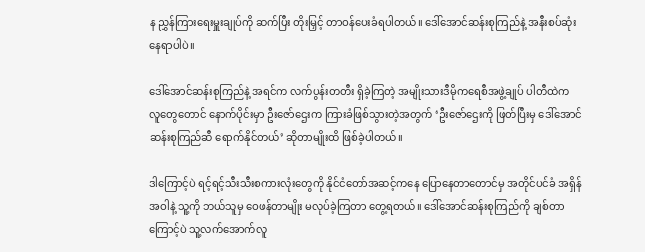န ညွှန်ကြားရေးမှူးချုပ်ကို ဆက်ပြီး တိုးမြှင့် တာဝန်ပေးခံရပါတယ်။ ဒေါ်အောင်ဆန်းစုကြည်နဲ့ အနီးစပ်ဆုံးနေရာပါပဲ။

ဒေါ်အောင်ဆန်းစုကြည်နဲ့ အရင်က လက်ပွန်းတတီး ရှိခဲ့ကြတဲ့ အမျိုးသားဒီမိုကရေစီအဖွဲ့ချုပ် ပါတီထဲက လူတွေတောင် နောက်ပိုင်းမှာ ဦးဇော်ဌေးက ကြားခံဖြစ်သွားတဲ့အတွက် ‘ဦးဇော်ဌေးကို ဖြတ်ပြီးမှ ဒေါ်အောင်ဆန်းစုကြည်ဆီ ရောက်နိုင်တယ်’ ဆိုတာမျိုးထိ ဖြစ်ခဲ့ပါတယ်။

ဒါကြောင့်ပဲ ရင့်ရင့်သီးသီးစကားလုံးတွေကို နိုင်ငံတော်အဆင့်ကနေ ပြောနေတာတောင်မှ အတိုင်ပင်ခံ အရှိန်အဝါနဲ့ သူ့ကို ဘယ်သူမှ ဝေဖန်တာမျိုး မလုပ်ခဲ့ကြတာ တွေ့ရတယ်။ ဒေါ်အောင်ဆန်းစုကြည်ကို ချစ်တာကြောင့်ပဲ သူ့လက်အောက်လူ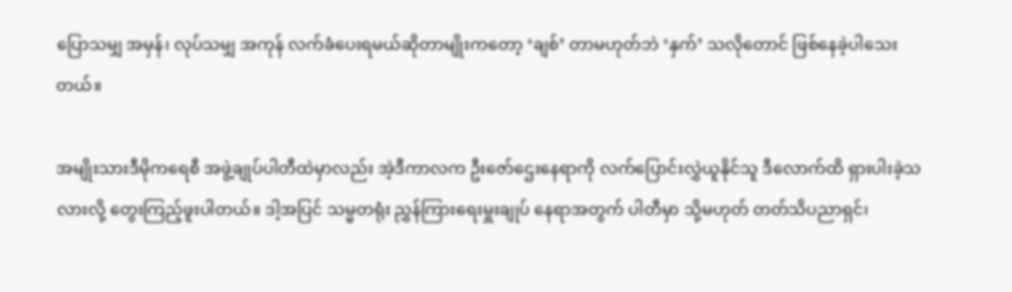ပြောသမျှ အမှန်၊ လုပ်သမျှ အကုန် လက်ခံပေးရမယ်ဆိုတာမျိုးကတော့ ‘ချစ်’ တာမဟုတ်ဘဲ ‘နှက်’ သလိုတောင် ဖြစ်နေခဲ့ပါသေးတယ်။

အမျိုးသားဒီမိုကရေစီ အဖွဲ့ချုပ်ပါတီထဲမှာလည်း အဲ့ဒီကာလက ဦးဇော်ဌေးနေရာကို လက်ပြောင်းလွှဲယူနိုင်သူ ဒီလောက်ထိ ရှားပါးခဲ့သလားလို့ တွေးကြည့်ဖူးပါတယ်။ ဒါ့အပြင် သမ္မတရုံး ညွှန်ကြားရေးမှူးချုပ် နေရာအတွက် ပါတီမှာ သို့မဟုတ် တတ်သိပညာရှင်၊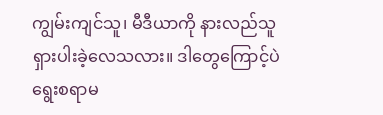ကျွမ်းကျင်သူ၊ မီဒီယာကို နားလည်သူ ရှားပါးခဲ့လေသလား။ ဒါတွေကြောင့်ပဲ ရွေးစရာမ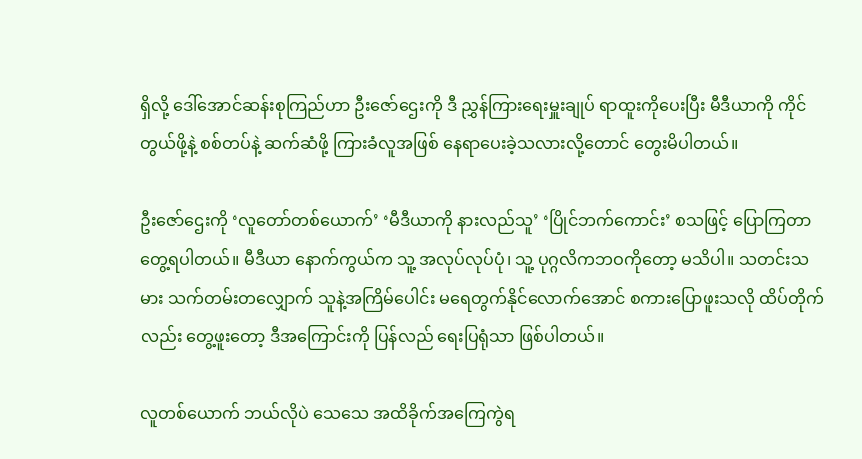ရှိလို့ ဒေါ်အောင်ဆန်းစုကြည်ဟာ ဦးဇော်ဌေးကို ဒီ ညွှန်ကြားရေးမှူးချုပ် ရာထူးကိုပေးပြီး မီဒီယာကို ကိုင်တွယ်ဖို့နဲ့ စစ်တပ်နဲ့ ဆက်ဆံဖို့ ကြားခံလူအဖြစ် နေရာပေးခဲ့သလားလို့တောင် တွေးမိပါတယ်။

ဦးဇော်ဌေးကို ‘လူတော်တစ်ယောက်’ ‘မီဒီယာကို နားလည်သူ’ ‘ပြိုင်ဘက်ကောင်း’ စသဖြင့် ပြောကြတာ တွေ့ရပါတယ်။ မီဒီယာ နောက်ကွယ်က သူ့ အလုပ်လုပ်ပုံ၊ သူ့ ပုဂ္ဂလိကဘဝကိုတော့ မသိပါ။ သတင်းသမား သက်တမ်းတလျှောက် သူနဲ့အကြိမ်ပေါင်း မရေတွက်နိုင်လောက်အောင် စကားပြောဖူးသလို ထိပ်တိုက်လည်း တွေ့ဖူးတော့ ဒီအကြောင်းကို ပြန်လည် ရေးပြရုံသာ ဖြစ်ပါတယ်။

လူတစ်ယောက် ဘယ်လိုပဲ သေသေ အထိခိုက်အကြေကွဲရ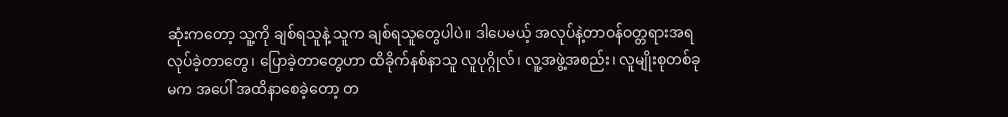ဆုံးကတော့ သူ့ကို ချစ်ရသူနဲ့ သူက ချစ်ရသူတွေပါပဲ။ ဒါပေမယ့် အလုပ်နဲ့တာဝန်ဝတ္တရားအရ လုပ်ခဲ့တာတွေ၊ ပြောခဲ့တာတွေဟာ ထိခိုက်နစ်နာသူ လူပုဂ္ဂိုလ်၊ လူ့အဖွဲ့အစည်း၊ လူမျိုးစုတစ်ခုမက အပေါ် အထိနာစေခဲ့တော့ တ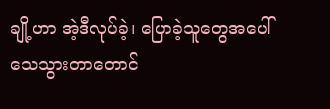ချို့ဟာ အဲ့ဒီလုပ်ခဲ့၊ ပြောခဲ့သူတွေအပေါ် သေသွားတာတောင်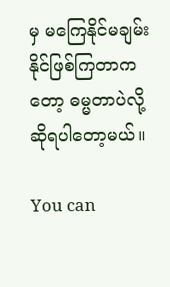မှ မကြေနိုင်မချမ်းနိုင်ဖြစ်ကြတာကတော့ ဓမ္မတာပဲလို့ ဆိုရပါတော့မယ်။

You can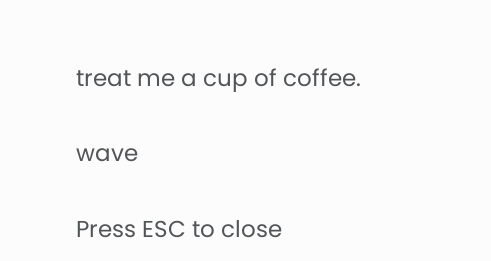treat me a cup of coffee.

wave

Press ESC to close